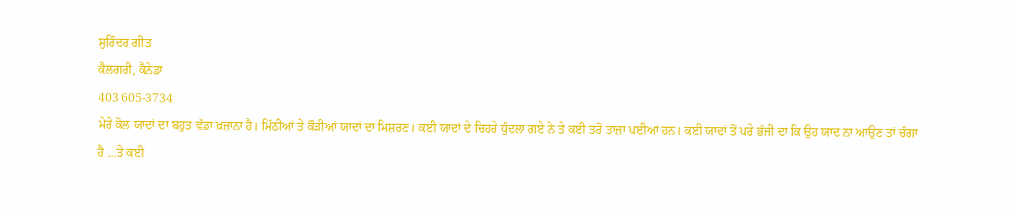ਸੁਰਿੰਦਰ ਗੀਤ
ਕੈਲਗਰੀ, ਕੈਨੇਡਾ
403 605-3734
ਮੇਰੇ ਕੋਲ ਯਾਦਾਂ ਦਾ ਬਹੁਤ ਵੱਡਾ ਖ਼ਜ਼ਾਨਾ ਹੈ। ਮਿੱਠੀਆਂ ਤੇ ਕੌੜੀਆਂ ਯਾਦਾਂ ਦਾ ਮਿਸ਼ਰਣ। ਕਈ ਯਾਦਾਂ ਦੇ ਚਿਹਰੇ ਧੁੰਦਲਾ ਗਏ ਨੇ ਤੇ ਕਈ ਤਰੋ ਤਾਜ਼ਾ ਪਈਆਂ ਹਨ। ਕਈ ਯਾਦਾਂ ਤੋਂ ਪਰੇ ਭੱਜੀ ਦਾ ਕਿ ਉਹ ਯਾਦ ਨਾ ਆਉਣ ਤਾਂ ਚੰਗਾ ਹੈ …ਤੇ ਕਈ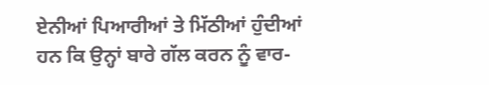ਏਨੀਆਂ ਪਿਆਰੀਆਂ ਤੇ ਮਿੱਠੀਆਂ ਹੁੰਦੀਆਂ ਹਨ ਕਿ ਉਨ੍ਹਾਂ ਬਾਰੇ ਗੱਲ ਕਰਨ ਨੂੰ ਵਾਰ-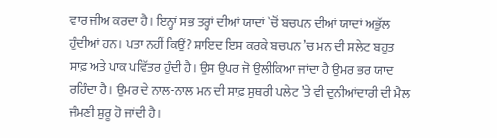ਵਾਰ ਜੀਅ ਕਰਦਾ ਹੈ। ਇਨ੍ਹਾਂ ਸਭ ਤਰ੍ਹਾਂ ਦੀਆਂ ਯਾਦਾਂ `ਚੋਂ ਬਚਪਨ ਦੀਆਂ ਯਾਦਾਂ ਅਭੁੱਲ ਹੁੰਦੀਆਂ ਹਨ। ਪਤਾ ਨਹੀਂ ਕਿਉਂ? ਸ਼ਾਇਦ ਇਸ ਕਰਕੇ ਬਚਪਨ ’ਚ ਮਨ ਦੀ ਸਲੇਟ ਬਹੁਤ ਸਾਫ਼ ਅਤੇ ਪਾਕ ਪਵਿੱਤਰ ਹੁੰਦੀ ਹੈ। ਉਸ ਉਪਰ ਜੋ ਉਲੀਕਿਆ ਜਾਂਦਾ ਹੈ ਉਮਰ ਭਰ ਯਾਦ ਰਹਿੰਦਾ ਹੈ। ਉਮਰ ਦੇ ਨਾਲ-ਨਾਲ ਮਨ ਦੀ ਸਾਫ਼ ਸੁਥਰੀ ਪਲੇਟ ’ਤੇ ਵੀ ਦੁਨੀਆਂਦਾਰੀ ਦੀ ਮੈਲ ਜੰਮਣੀ ਸ਼ੁਰੂ ਹੋ ਜਾਂਦੀ ਹੈ।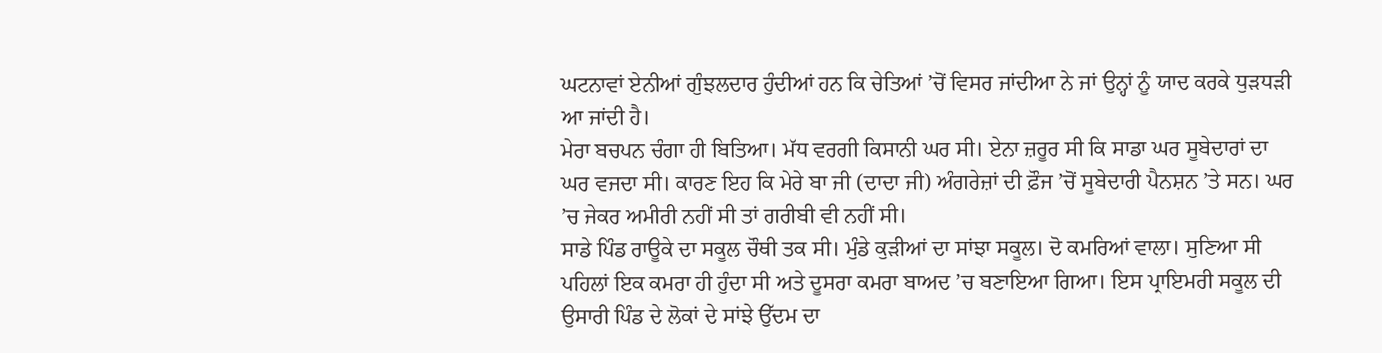ਘਟਨਾਵਾਂ ਏਨੀਆਂ ਗੁੰਝਲਦਾਰ ਹੁੰਦੀਆਂ ਹਨ ਕਿ ਚੇਤਿਆਂ ’ਚੋਂ ਵਿਸਰ ਜਾਂਦੀਆ ਨੇ ਜਾਂ ਉਨ੍ਹਾਂ ਨੂੰ ਯਾਦ ਕਰਕੇ ਧੁੜਧੜੀ ਆ ਜਾਂਦੀ ਹੈ।
ਮੇਰਾ ਬਚਪਨ ਚੰਗਾ ਹੀ ਬਿਤਿਆ। ਮੱਧ ਵਰਗੀ ਕਿਸਾਨੀ ਘਰ ਸੀ। ਏਨਾ ਜ਼ਰੂਰ ਸੀ ਕਿ ਸਾਡਾ ਘਰ ਸੂਬੇਦਾਰਾਂ ਦਾ ਘਰ ਵਜਦਾ ਸੀ। ਕਾਰਣ ਇਹ ਕਿ ਮੇਰੇ ਬਾ ਜੀ (ਦਾਦਾ ਜੀ) ਅੰਗਰੇਜ਼ਾਂ ਦੀ ਫ਼ੌਜ ’ਚੋਂ ਸੂਬੇਦਾਰੀ ਪੈਨਸ਼ਨ ’ਤੇ ਸਨ। ਘਰ ’ਚ ਜੇਕਰ ਅਮੀਰੀ ਨਹੀਂ ਸੀ ਤਾਂ ਗਰੀਬੀ ਵੀ ਨਹੀਂ ਸੀ।
ਸਾਡੇ ਪਿੰਡ ਰਾਊਕੇ ਦਾ ਸਕੂਲ ਚੌਥੀ ਤਕ ਸੀ। ਮੁੰਡੇ ਕੁੜੀਆਂ ਦਾ ਸਾਂਝਾ ਸਕੂਲ। ਦੋ ਕਮਰਿਆਂ ਵਾਲਾ। ਸੁਣਿਆ ਸੀ ਪਹਿਲਾਂ ਇਕ ਕਮਰਾ ਹੀ ਹੁੰਦਾ ਸੀ ਅਤੇ ਦੂਸਰਾ ਕਮਰਾ ਬਾਅਦ ’ਚ ਬਣਾਇਆ ਗਿਆ। ਇਸ ਪ੍ਰਾਇਮਰੀ ਸਕੂਲ ਦੀ ਉਸਾਰੀ ਪਿੰਡ ਦੇ ਲੋਕਾਂ ਦੇ ਸਾਂਝੇ ਉੱਦਮ ਦਾ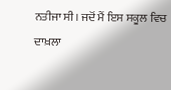ਨਤੀਜਾ ਸੀ। ਜਦੋਂ ਮੈਂ ਇਸ ਸਕੂਲ ਵਿਚ ਦਾਖ਼ਲਾ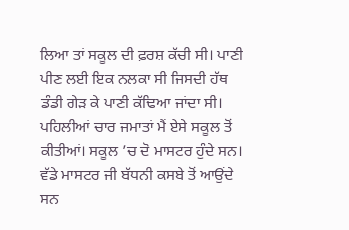ਲਿਆ ਤਾਂ ਸਕੂਲ ਦੀ ਫ਼ਰਸ਼ ਕੱਚੀ ਸੀ। ਪਾਣੀ ਪੀਣ ਲਈ ਇਕ ਨਲਕਾ ਸੀ ਜਿਸਦੀ ਹੱਥ ਡੰਡੀ ਗੇੜ ਕੇ ਪਾਣੀ ਕੱਢਿਆ ਜਾਂਦਾ ਸੀ।
ਪਹਿਲੀਆਂ ਚਾਰ ਜਮਾਤਾਂ ਮੈਂ ਏਸੇ ਸਕੂਲ ਤੋਂ ਕੀਤੀਆਂ। ਸਕੂਲ ’ਚ ਦੋ ਮਾਸਟਰ ਹੁੰਦੇ ਸਨ। ਵੱਡੇ ਮਾਸਟਰ ਜੀ ਬੱਧਨੀ ਕਸਬੇ ਤੋਂ ਆਉਂਦੇ ਸਨ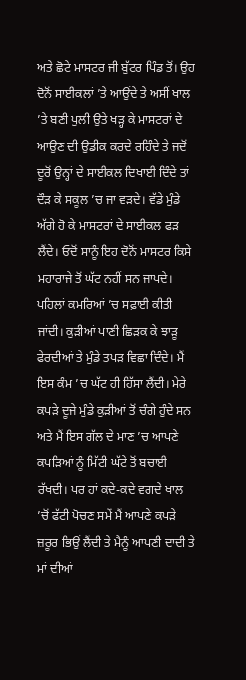ਅਤੇ ਛੋਟੇ ਮਾਸਟਰ ਜੀ ਬੁੱਟਰ ਪਿੰਡ ਤੋਂ। ਉਹ ਦੋਨੋਂ ਸਾਈਕਲਾਂ ’ਤੇ ਆਉਂਦੇ ਤੇ ਅਸੀਂ ਖਾਲ ’ਤੇ ਬਣੀ ਪੁਲੀ ਉਤੇ ਖੜ੍ਹ ਕੇ ਮਾਸਟਰਾਂ ਦੇ ਆਉਣ ਦੀ ਉਡੀਕ ਕਰਦੇ ਰਹਿੰਦੇ ਤੇ ਜਦੋਂ ਦੂਰੋਂ ਉਨ੍ਹਾਂ ਦੇ ਸਾਈਕਲ ਦਿਖਾਈ ਦਿੰਦੇ ਤਾਂ ਦੌੜ ਕੇ ਸਕੂਲ ’ਚ ਜਾ ਵੜਦੇ। ਵੱਡੇ ਮੁੰਡੇ ਅੱਗੇ ਹੋ ਕੇ ਮਾਸਟਰਾਂ ਦੇ ਸਾਈਕਲ ਫੜ ਲੈਂਦੇ। ਓਦੋਂ ਸਾਨੂੰ ਇਹ ਦੋਨੋਂ ਮਾਸਟਰ ਕਿਸੇ ਮਹਾਰਾਜੇ ਤੋਂ ਘੱਟ ਨਹੀਂ ਸਨ ਜਾਪਦੇ।
ਪਹਿਲਾਂ ਕਮਰਿਆਂ ’ਚ ਸਫ਼ਾਈ ਕੀਤੀ ਜਾਂਦੀ। ਕੁੜੀਆਂ ਪਾਣੀ ਛਿੜਕ ਕੇ ਝਾੜੂ ਫੇਰਦੀਆਂ ਤੇ ਮੁੰਡੇ ਤਪੜ ਵਿਛਾ ਦਿੰਦੇ। ਮੈਂ ਇਸ ਕੰਮ ’ਚ ਘੱਟ ਹੀ ਹਿੱਸਾ ਲੈਂਦੀ। ਮੇਰੇ ਕਪੜੇ ਦੂਜੇ ਮੁੰਡੇ ਕੁੜੀਆਂ ਤੋਂ ਚੰਗੇ ਹੁੰਦੇ ਸਨ ਅਤੇ ਮੈਂ ਇਸ ਗੱਲ ਦੇ ਮਾਣ ’ਚ ਆਪਣੇ ਕਪੜਿਆਂ ਨੂੰ ਮਿੱਟੀ ਘੱਟੇ ਤੋਂ ਬਚਾਈ ਰੱਖਦੀ। ਪਰ ਹਾਂ ਕਦੇ-ਕਦੇ ਵਗਦੇ ਖਾਲ ’ਚੋਂ ਫੱਟੀ ਪੋਚਣ ਸਮੇਂ ਮੈਂ ਆਪਣੇ ਕਪੜੇ ਜ਼ਰੂਰ ਭਿਉਂ ਲੈਂਦੀ ਤੇ ਮੈਨੂੰ ਆਪਣੀ ਦਾਦੀ ਤੇ ਮਾਂ ਦੀਆਂ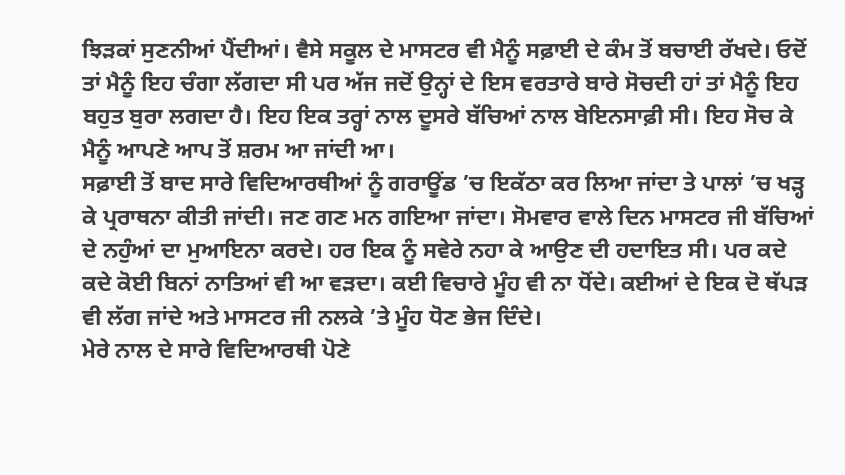ਝਿੜਕਾਂ ਸੁਣਨੀਆਂ ਪੈਂਦੀਆਂ। ਵੈਸੇ ਸਕੂਲ ਦੇ ਮਾਸਟਰ ਵੀ ਮੈਨੂੰ ਸਫ਼ਾਈ ਦੇ ਕੰਮ ਤੋਂ ਬਚਾਈ ਰੱਖਦੇ। ਓਦੋਂ ਤਾਂ ਮੈਨੂੰ ਇਹ ਚੰਗਾ ਲੱਗਦਾ ਸੀ ਪਰ ਅੱਜ ਜਦੋਂ ਉਨ੍ਹਾਂ ਦੇ ਇਸ ਵਰਤਾਰੇ ਬਾਰੇ ਸੋਚਦੀ ਹਾਂ ਤਾਂ ਮੈਨੂੰ ਇਹ ਬਹੁਤ ਬੁਰਾ ਲਗਦਾ ਹੈ। ਇਹ ਇਕ ਤਰ੍ਹਾਂ ਨਾਲ ਦੂਸਰੇ ਬੱਚਿਆਂ ਨਾਲ ਬੇਇਨਸਾਫ਼ੀ ਸੀ। ਇਹ ਸੋਚ ਕੇ ਮੈਨੂੰ ਆਪਣੇ ਆਪ ਤੋਂ ਸ਼ਰਮ ਆ ਜਾਂਦੀ ਆ।
ਸਫ਼ਾਈ ਤੋਂ ਬਾਦ ਸਾਰੇ ਵਿਦਿਆਰਥੀਆਂ ਨੂੰ ਗਰਾਊਂਡ ’ਚ ਇਕੱਠਾ ਕਰ ਲਿਆ ਜਾਂਦਾ ਤੇ ਪਾਲਾਂ ’ਚ ਖੜ੍ਹ ਕੇ ਪ੍ਰਰਾਥਨਾ ਕੀਤੀ ਜਾਂਦੀ। ਜਣ ਗਣ ਮਨ ਗਇਆ ਜਾਂਦਾ। ਸੋਮਵਾਰ ਵਾਲੇ ਦਿਨ ਮਾਸਟਰ ਜੀ ਬੱਚਿਆਂ ਦੇ ਨਹੁੰਆਂ ਦਾ ਮੁਆਇਨਾ ਕਰਦੇ। ਹਰ ਇਕ ਨੂੰ ਸਵੇਰੇ ਨਹਾ ਕੇ ਆਉਣ ਦੀ ਹਦਾਇਤ ਸੀ। ਪਰ ਕਦੇ ਕਦੇ ਕੋਈ ਬਿਨਾਂ ਨਾਤਿਆਂ ਵੀ ਆ ਵੜਦਾ। ਕਈ ਵਿਚਾਰੇ ਮੂੰਹ ਵੀ ਨਾ ਧੋਂਦੇ। ਕਈਆਂ ਦੇ ਇਕ ਦੋ ਥੱਪੜ ਵੀ ਲੱਗ ਜਾਂਦੇ ਅਤੇ ਮਾਸਟਰ ਜੀ ਨਲਕੇ ’ਤੇ ਮੂੰਹ ਧੋਣ ਭੇਜ ਦਿੰਦੇ।
ਮੇਰੇ ਨਾਲ ਦੇ ਸਾਰੇ ਵਿਦਿਆਰਥੀ ਪੋਣੇ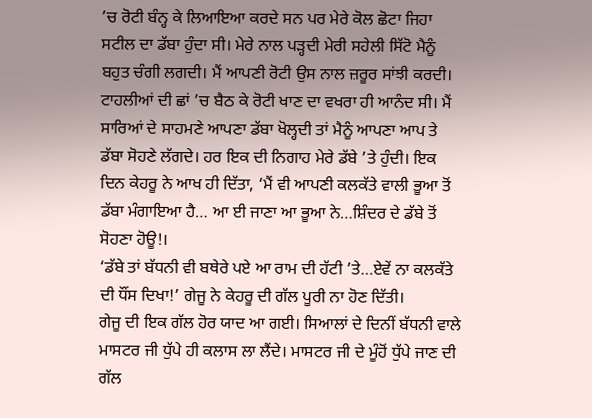’ਚ ਰੋਟੀ ਬੰਨ੍ਹ ਕੇ ਲਿਆਇਆ ਕਰਦੇ ਸਨ ਪਰ ਮੇਰੇ ਕੋਲ ਛੋਟਾ ਜਿਹਾ ਸਟੀਲ ਦਾ ਡੱਬਾ ਹੁੰਦਾ ਸੀ। ਮੇਰੇ ਨਾਲ ਪੜ੍ਹਦੀ ਮੇਰੀ ਸਹੇਲੀ ਸਿੱਟੋ ਮੈਨੂੰ ਬਹੁਤ ਚੰਗੀ ਲਗਦੀ। ਮੈਂ ਆਪਣੀ ਰੋਟੀ ਉਸ ਨਾਲ ਜ਼ਰੂਰ ਸਾਂਝੀ ਕਰਦੀ। ਟਾਹਲੀਆਂ ਦੀ ਛਾਂ ’ਚ ਬੈਠ ਕੇ ਰੋਟੀ ਖਾਣ ਦਾ ਵਖਰਾ ਹੀ ਆਨੰਦ ਸੀ। ਮੈਂ ਸਾਰਿਆਂ ਦੇ ਸਾਹਮਣੇ ਆਪਣਾ ਡੱਬਾ ਖੋਲ੍ਹਦੀ ਤਾਂ ਮੈਨੂੰ ਆਪਣਾ ਆਪ ਤੇ ਡੱਬਾ ਸੋਹਣੇ ਲੱਗਦੇ। ਹਰ ਇਕ ਦੀ ਨਿਗਾਹ ਮੇਰੇ ਡੱਬੇ ’ਤੇ ਹੁੰਦੀ। ਇਕ ਦਿਨ ਕੇਹਰੂ ਨੇ ਆਖ ਹੀ ਦਿੱਤਾ, ‘ਮੈਂ ਵੀ ਆਪਣੀ ਕਲਕੱਤੇ ਵਾਲੀ ਭੂਆ ਤੋਂ ਡੱਬਾ ਮੰਗਾਇਆ ਹੈ… ਆ ਈ ਜਾਣਾ ਆ ਭੂਆ ਨੇ…ਸ਼ਿੰਦਰ ਦੇ ਡੱਬੇ ਤੋਂ ਸੋਹਣਾ ਹੋਊ!।
‘ਡੱਬੇ ਤਾਂ ਬੱਧਨੀ ਵੀ ਬਥੇਰੇ ਪਏ ਆ ਰਾਮ ਦੀ ਹੱਟੀ ’ਤੇ…ਏਵੇਂ ਨਾ ਕਲਕੱਤੇ ਦੀ ਧੌਂਸ ਦਿਖਾ!’ ਗੇਜੂ ਨੇ ਕੇਹਰੂ ਦੀ ਗੱਲ ਪੂਰੀ ਨਾ ਹੋਣ ਦਿੱਤੀ।
ਗੇਜੂ ਦੀ ਇਕ ਗੱਲ ਹੋਰ ਯਾਦ ਆ ਗਈ। ਸਿਆਲਾਂ ਦੇ ਦਿਨੀਂ ਬੱਧਨੀ ਵਾਲੇ ਮਾਸਟਰ ਜੀ ਧੁੱਪੇ ਹੀ ਕਲਾਸ ਲਾ ਲੈਂਦੇ। ਮਾਸਟਰ ਜੀ ਦੇ ਮੂੰਹੋਂ ਧੁੱਪੇ ਜਾਣ ਦੀ ਗੱਲ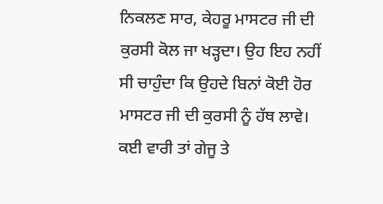ਨਿਕਲਣ ਸਾਰ, ਕੇਹਰੂ ਮਾਸਟਰ ਜੀ ਦੀ ਕੁਰਸੀ ਕੋਲ ਜਾ ਖੜ੍ਹਦਾ। ਉਹ ਇਹ ਨਹੀਂ ਸੀ ਚਾਹੁੰਦਾ ਕਿ ਉਹਦੇ ਬਿਨਾਂ ਕੋਈ ਹੋਰ ਮਾਸਟਰ ਜੀ ਦੀ ਕੁਰਸੀ ਨੂੰ ਹੱਥ ਲਾਵੇ। ਕਈ ਵਾਰੀ ਤਾਂ ਗੇਜੂ ਤੇ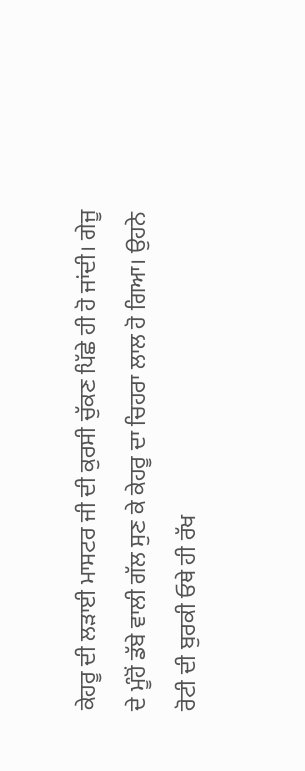ਕੇਹਰੂ ਦੀ ਲੜਾਈ ਮਾਸਟਰ ਜੀ ਦੀ ਕੁਰਸੀ ਚੁੱਕਣ ਪਿੱਛੇ ਹੀ ਹੋ ਜਾਂਦੀ। ਗੇਜੂ ਦੇ ਮੂੰਹੋਂ ਡੱਬੇ ਵਾਲੀ ਗੱਲ ਸੁਣ ਕੇ ਕੇਹਰੂ ਦਾ ਚਿਹਰਾ ਲਾਲ ਹੋ ਗਿਆ। ਉਹਨੇ ਰੋਟੀ ਦੀ ਬੁਰਕੀ ਓਥੇ ਹੀ ਰੱਖ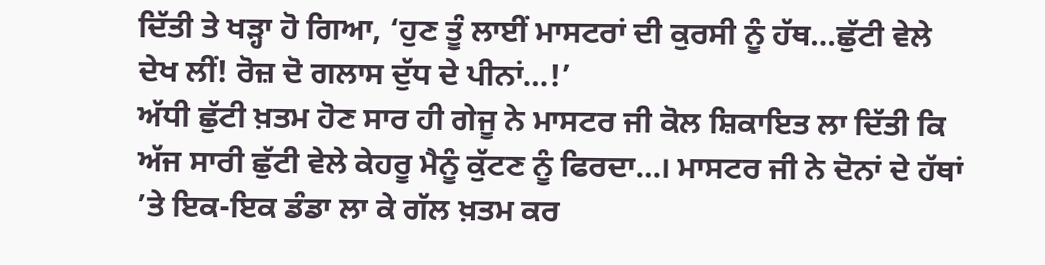ਦਿੱਤੀ ਤੇ ਖੜ੍ਹਾ ਹੋ ਗਿਆ, ‘ਹੁਣ ਤੂੰ ਲਾਈਂ ਮਾਸਟਰਾਂ ਦੀ ਕੁਰਸੀ ਨੂੰ ਹੱਥ…ਛੁੱਟੀ ਵੇਲੇ ਦੇਖ ਲੀਂ! ਰੋਜ਼ ਦੋ ਗਲਾਸ ਦੁੱਧ ਦੇ ਪੀਨਾਂ…!’
ਅੱਧੀ ਛੁੱਟੀ ਖ਼ਤਮ ਹੋਣ ਸਾਰ ਹੀ ਗੇਜੂ ਨੇ ਮਾਸਟਰ ਜੀ ਕੋਲ ਸ਼ਿਕਾਇਤ ਲਾ ਦਿੱਤੀ ਕਿ ਅੱਜ ਸਾਰੀ ਛੁੱਟੀ ਵੇਲੇ ਕੇਹਰੂ ਮੈਨੂੰ ਕੁੱਟਣ ਨੂੰ ਫਿਰਦਾ…। ਮਾਸਟਰ ਜੀ ਨੇ ਦੋਨਾਂ ਦੇ ਹੱਥਾਂ ’ਤੇ ਇਕ-ਇਕ ਡੰਡਾ ਲਾ ਕੇ ਗੱਲ ਖ਼ਤਮ ਕਰ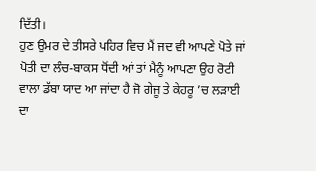ਦਿੱਤੀ।
ਹੁਣ ਉਮਰ ਦੇ ਤੀਸਰੇ ਪਹਿਰ ਵਿਚ ਮੈਂ ਜਦ ਵੀ ਆਪਣੇ ਪੋਤੇ ਜਾਂ ਪੋਤੀ ਦਾ ਲੰਚ-ਬਾਕਸ ਧੋਂਦੀ ਆਂ ਤਾਂ ਮੈਨੂੰ ਆਪਣਾ ਉਹ ਰੋਟੀ ਵਾਲਾ ਡੱਬਾ ਯਾਦ ਆ ਜਾਂਦਾ ਹੈ ਜੋ ਗੇਜੂ ਤੇ ਕੇਹਰੂ ’ਚ ਲੜਾਈ ਦਾ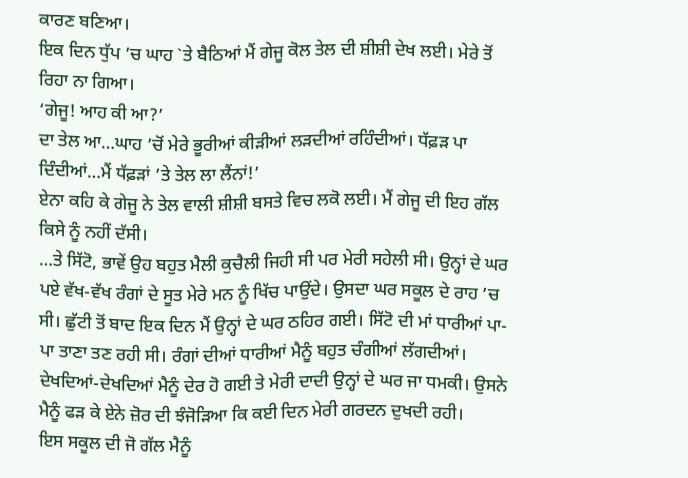ਕਾਰਣ ਬਣਿਆ।
ਇਕ ਦਿਨ ਧੁੱਪ ’ਚ ਘਾਹ `ਤੇ ਬੈਠਿਆਂ ਮੈਂ ਗੇਜੂ ਕੋਲ ਤੇਲ ਦੀ ਸ਼ੀਸ਼ੀ ਦੇਖ ਲਈ। ਮੇਰੇ ਤੋਂ ਰਿਹਾ ਨਾ ਗਿਆ।
‘ਗੇਜੂ! ਆਹ ਕੀ ਆ?’
ਦਾ ਤੇਲ ਆ…ਘਾਹ ’ਚੋਂ ਮੇਰੇ ਭੂਰੀਆਂ ਕੀੜੀਆਂ ਲੜਦੀਆਂ ਰਹਿੰਦੀਆਂ। ਧੱਫ਼ੜ ਪਾ ਦਿੰਦੀਆਂ…ਮੈਂ ਧੱਫ਼ੜਾਂ ’ਤੇ ਤੇਲ ਲਾ ਲੈਂਨਾਂ!’
ਏਨਾ ਕਹਿ ਕੇ ਗੇਜੂ ਨੇ ਤੇਲ ਵਾਲੀ ਸ਼ੀਸ਼ੀ ਬਸਤੇ ਵਿਚ ਲਕੋ ਲਈ। ਮੈਂ ਗੇਜੂ ਦੀ ਇਹ ਗੱਲ ਕਿਸੇ ਨੂੰ ਨਹੀਂ ਦੱਸੀ।
…ਤੇ ਸਿੱਟੋ, ਭਾਵੇਂ ਉਹ ਬਹੁਤ ਮੈਲੀ ਕੁਚੈਲੀ ਜਿਹੀ ਸੀ ਪਰ ਮੇਰੀ ਸਹੇਲੀ ਸੀ। ਉਨ੍ਹਾਂ ਦੇ ਘਰ ਪਏ ਵੱਖ-ਵੱਖ ਰੰਗਾਂ ਦੇ ਸੂਤ ਮੇਰੇ ਮਨ ਨੂੰ ਖਿੱਚ ਪਾਉਂਦੇ। ਉਸਦਾ ਘਰ ਸਕੂਲ ਦੇ ਰਾਹ ’ਚ ਸੀ। ਛੁੱਟੀ ਤੋਂ ਬਾਦ ਇਕ ਦਿਨ ਮੈਂ ਉਨ੍ਹਾਂ ਦੇ ਘਰ ਠਹਿਰ ਗਈ। ਸਿੱਟੋ ਦੀ ਮਾਂ ਧਾਰੀਆਂ ਪਾ-ਪਾ ਤਾਣਾ ਤਣ ਰਹੀ ਸੀ। ਰੰਗਾਂ ਦੀਆਂ ਧਾਰੀਆਂ ਮੈਨੂੰ ਬਹੁਤ ਚੰਗੀਆਂ ਲੱਗਦੀਆਂ। ਦੇਖਦਿਆਂ-ਦੇਖਦਿਆਂ ਮੈਨੂੰ ਦੇਰ ਹੋ ਗਈ ਤੇ ਮੇਰੀ ਦਾਦੀ ਉਨ੍ਹਾਂ ਦੇ ਘਰ ਜਾ ਧਮਕੀ। ਉਸਨੇ ਮੈਨੂੰ ਫੜ ਕੇ ਏਨੇ ਜ਼ੋਰ ਦੀ ਝੰਜੋੜਿਆ ਕਿ ਕਈ ਦਿਨ ਮੇਰੀ ਗਰਦਨ ਦੁਖਦੀ ਰਹੀ।
ਇਸ ਸਕੂਲ ਦੀ ਜੋ ਗੱਲ ਮੈਨੂੰ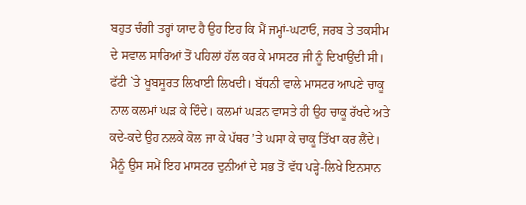ਬਹੁਤ ਚੰਗੀ ਤਰ੍ਹਾਂ ਯਾਦ ਹੈ ਉਹ ਇਹ ਕਿ ਮੈਂ ਜਮ੍ਹਾਂ-ਘਟਾਓ, ਜਰਬ ਤੇ ਤਕਸੀਮ ਦੇ ਸਵਾਲ ਸਾਰਿਆਂ ਤੋਂ ਪਹਿਲਾਂ ਹੱਲ ਕਰ ਕੇ ਮਾਸਟਰ ਜੀ ਨੂੰ ਦਿਖਾਉਂਦੀ ਸੀ। ਫੱਟੀ `ਤੇ ਖੂਬਸੂਰਤ ਲਿਖਾਈ ਲਿਖਦੀ। ਬੱਧਨੀ ਵਾਲੇ ਮਾਸਟਰ ਆਪਣੇ ਚਾਕੂ ਨਾਲ ਕਲਮਾਂ ਘੜ ਕੇ ਦਿੰਦੇ। ਕਲਮਾਂ ਘੜਨ ਵਾਸਤੇ ਹੀ ਉਹ ਚਾਕੂ ਰੱਖਦੇ ਅਤੇ ਕਦੇ-ਕਦੇ ਉਹ ਨਲਕੇ ਕੋਲ ਜਾ ਕੇ ਪੱਥਰ ’ਤੇ ਘਸਾ ਕੇ ਚਾਕੂ ਤਿੱਖਾ ਕਰ ਲੈਂਦੇ। ਮੈਨੂੰ ਉਸ ਸਮੇਂ ਇਹ ਮਾਸਟਰ ਦੁਨੀਆਂ ਦੇ ਸਭ ਤੋਂ ਵੱਧ ਪੜ੍ਹੇ-ਲਿਖੇ ਇਨਸਾਨ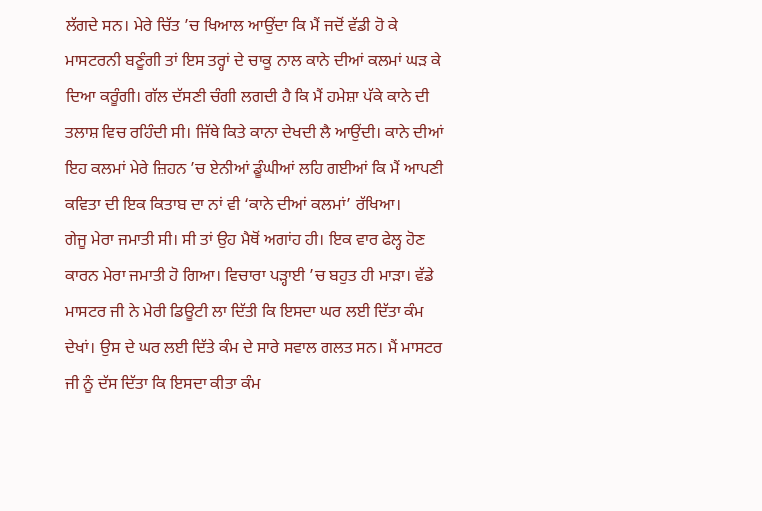ਲੱਗਦੇ ਸਨ। ਮੇਰੇ ਚਿੱਤ ’ਚ ਖਿਆਲ ਆਉਂਦਾ ਕਿ ਮੈਂ ਜਦੋਂ ਵੱਡੀ ਹੋ ਕੇ ਮਾਸਟਰਨੀ ਬਣੂੰਗੀ ਤਾਂ ਇਸ ਤਰ੍ਹਾਂ ਦੇ ਚਾਕੂ ਨਾਲ ਕਾਨੇ ਦੀਆਂ ਕਲਮਾਂ ਘੜ ਕੇ ਦਿਆ ਕਰੂੰਗੀ। ਗੱਲ ਦੱਸਣੀ ਚੰਗੀ ਲਗਦੀ ਹੈ ਕਿ ਮੈਂ ਹਮੇਸ਼ਾ ਪੱਕੇ ਕਾਨੇ ਦੀ ਤਲਾਸ਼ ਵਿਚ ਰਹਿੰਦੀ ਸੀ। ਜਿੱਥੇ ਕਿਤੇ ਕਾਨਾ ਦੇਖਦੀ ਲੈ ਆਉਂਦੀ। ਕਾਨੇ ਦੀਆਂ ਇਹ ਕਲਮਾਂ ਮੇਰੇ ਜ਼ਿਹਨ ’ਚ ਏਨੀਆਂ ਡੂੰਘੀਆਂ ਲਹਿ ਗਈਆਂ ਕਿ ਮੈਂ ਆਪਣੀ ਕਵਿਤਾ ਦੀ ਇਕ ਕਿਤਾਬ ਦਾ ਨਾਂ ਵੀ ‘ਕਾਨੇ ਦੀਆਂ ਕਲਮਾਂ’ ਰੱਖਿਆ।
ਗੇਜੂ ਮੇਰਾ ਜਮਾਤੀ ਸੀ। ਸੀ ਤਾਂ ਉਹ ਮੈਥੋਂ ਅਗਾਂਹ ਹੀ। ਇਕ ਵਾਰ ਫੇਲ੍ਹ ਹੋਣ ਕਾਰਨ ਮੇਰਾ ਜਮਾਤੀ ਹੋ ਗਿਆ। ਵਿਚਾਰਾ ਪੜ੍ਹਾਈ ’ਚ ਬਹੁਤ ਹੀ ਮਾੜਾ। ਵੱਡੇ ਮਾਸਟਰ ਜੀ ਨੇ ਮੇਰੀ ਡਿਊਟੀ ਲਾ ਦਿੱਤੀ ਕਿ ਇਸਦਾ ਘਰ ਲਈ ਦਿੱਤਾ ਕੰਮ ਦੇਖਾਂ। ਉਸ ਦੇ ਘਰ ਲਈ ਦਿੱਤੇ ਕੰਮ ਦੇ ਸਾਰੇ ਸਵਾਲ ਗਲਤ ਸਨ। ਮੈਂ ਮਾਸਟਰ ਜੀ ਨੂੰ ਦੱਸ ਦਿੱਤਾ ਕਿ ਇਸਦਾ ਕੀਤਾ ਕੰਮ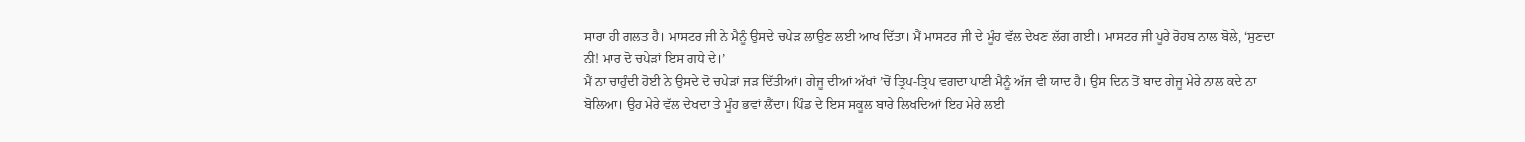ਸਾਰਾ ਹੀ ਗਲਤ ਹੈ। ਮਾਸਟਰ ਜੀ ਨੇ ਮੈਨੂੰ ਉਸਦੇ ਚਪੇੜ ਲਾਉਣ ਲਈ ਆਖ ਦਿੱਤਾ। ਮੈਂ ਮਾਸਟਰ ਜੀ ਦੇ ਮੂੰਹ ਵੱਲ ਦੇਖਣ ਲੱਗ ਗਈ। ਮਾਸਟਰ ਜੀ ਪੂਰੇ ਰੋਹਬ ਨਾਲ ਬੋਲੇ, ‘ਸੁਣਦਾ ਨੀ! ਮਾਰ ਦੋ ਚਪੇੜਾਂ ਇਸ ਗਧੇ ਦੇ।’
ਮੈਂ ਨਾ ਚਾਹੁੰਦੀ ਹੋਈ ਨੇ ਉਸਦੇ ਦੋ ਚਪੇੜਾਂ ਜੜ ਦਿੱਤੀਆਂ। ਗੇਜੂ ਦੀਆਂ ਅੱਖਾਂ ’ਚੋਂ ਤ੍ਰਿਪ-ਤ੍ਰਿਪ ਵਗਦਾ ਪਾਣੀ ਮੈਨੂੰ ਅੱਜ ਵੀ ਯਾਦ ਹੈ। ਉਸ ਦਿਨ ਤੋਂ ਬਾਦ ਗੇਜੂ ਮੇਰੇ ਨਾਲ ਕਦੇ ਨਾ ਬੋਲਿਆ। ਉਹ ਮੇਰੇ ਵੱਲ ਦੇਖਦਾ ਤੇ ਮੂੰਹ ਭਵਾਂ ਲੈਂਦਾ। ਪਿੰਡ ਦੇ ਇਸ ਸਕੂਲ ਬਾਰੇ ਲਿਖਦਿਆਂ ਇਹ ਮੇਰੇ ਲਈ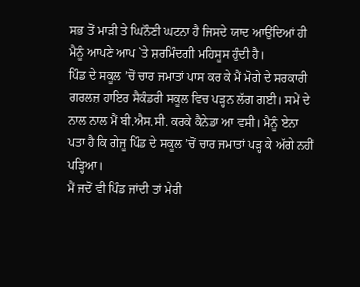ਸਭ ਤੋਂ ਮਾੜੀ ਤੇ ਘਿਨੌਣੀ ਘਟਨਾ ਹੈ ਜਿਸਦੇ ਯਾਦ ਆਉਂਦਿਆਂ ਹੀ ਮੈਨੂੰ ਆਪਣੇ ਆਪ `ਤੇ ਸ਼ਰਮਿੰਦਗੀ ਮਹਿਸੂਸ ਹੁੰਦੀ ਹੈ।
ਪਿੰਡ ਦੇ ਸਕੂਲ ’ਚੋਂ ਚਾਰ ਜਮਾਤਾਂ ਪਾਸ ਕਰ ਕੇ ਮੈਂ ਮੋਗੇ ਦੇ ਸਰਕਾਰੀ ਗਰਲਜ਼ ਹਾਇਰ ਸੈਕੰਡਰੀ ਸਕੂਲ ਵਿਚ ਪੜ੍ਹਨ ਲੱਗ ਗਈ। ਸਮੇਂ ਦੇ ਨਾਲ ਨਾਲ ਮੈਂ ਬੀ.ਐਸ.ਸੀ. ਕਰਕੇ ਕੈਨੇਡਾ ਆ ਵਸੀ। ਮੈਨੂੰ ਏਨਾ ਪਤਾ ਹੈ ਕਿ ਗੇਜੂ ਪਿੰਡ ਦੇ ਸਕੂਲ ’ਚੋਂ ਚਾਰ ਜਮਾਤਾਂ ਪੜ੍ਹ ਕੇ ਅੱਗੇ ਨਹੀਂ ਪੜ੍ਹਿਆ।
ਮੈਂ ਜਦੋਂ ਵੀ ਪਿੰਡ ਜਾਂਦੀ ਤਾਂ ਮੇਰੀ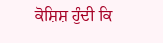ਕੋਸ਼ਿਸ਼ ਹੁੰਦੀ ਕਿ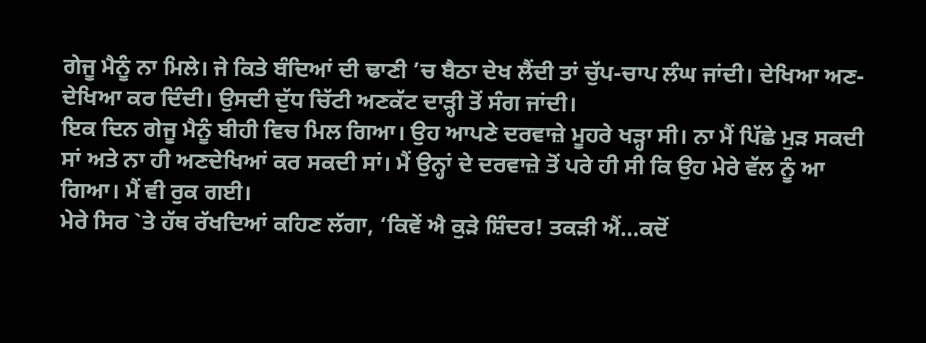ਗੇਜੂ ਮੈਨੂੰ ਨਾ ਮਿਲੇ। ਜੇ ਕਿਤੇ ਬੰਦਿਆਂ ਦੀ ਢਾਣੀ ’ਚ ਬੈਠਾ ਦੇਖ ਲੈਂਦੀ ਤਾਂ ਚੁੱਪ-ਚਾਪ ਲੰਘ ਜਾਂਦੀ। ਦੇਖਿਆ ਅਣ-ਦੇਖਿਆ ਕਰ ਦਿੰਦੀ। ਉਸਦੀ ਦੁੱਧ ਚਿੱਟੀ ਅਣਕੱਟ ਦਾੜ੍ਹੀ ਤੋਂ ਸੰਗ ਜਾਂਦੀ।
ਇਕ ਦਿਨ ਗੇਜੂ ਮੈਨੂੰ ਬੀਹੀ ਵਿਚ ਮਿਲ ਗਿਆ। ਉਹ ਆਪਣੇ ਦਰਵਾਜ਼ੇ ਮੂਹਰੇ ਖੜ੍ਹਾ ਸੀ। ਨਾ ਮੈਂ ਪਿੱਛੇ ਮੁੜ ਸਕਦੀ ਸਾਂ ਅਤੇ ਨਾ ਹੀ ਅਣਦੇਖਿਆਂ ਕਰ ਸਕਦੀ ਸਾਂ। ਮੈਂ ਉਨ੍ਹਾਂ ਦੇ ਦਰਵਾਜ਼ੇ ਤੋਂ ਪਰੇ ਹੀ ਸੀ ਕਿ ਉਹ ਮੇਰੇ ਵੱਲ ਨੂੰ ਆ ਗਿਆ। ਮੈਂ ਵੀ ਰੁਕ ਗਈ।
ਮੇਰੇ ਸਿਰ `ਤੇ ਹੱਥ ਰੱਖਦਿਆਂ ਕਹਿਣ ਲੱਗਾ, ‘ਕਿਵੇਂ ਐ ਕੁੜੇ ਸ਼ਿੰਦਰ! ਤਕੜੀ ਐਂ…ਕਦੋਂ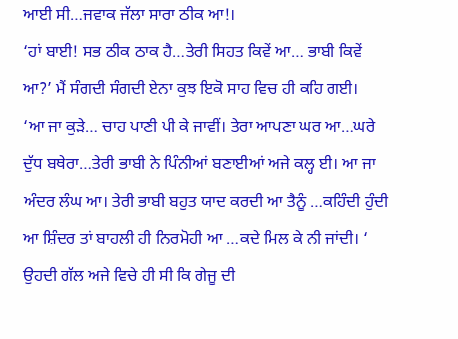ਆਈ ਸੀ…ਜਵਾਕ ਜੱਲਾ ਸਾਰਾ ਠੀਕ ਆ!।
‘ਹਾਂ ਬਾਈ! ਸਭ ਠੀਕ ਠਾਕ ਹੈ…ਤੇਰੀ ਸਿਹਤ ਕਿਵੇਂ ਆ… ਭਾਬੀ ਕਿਵੇਂ ਆ?’ ਮੈਂ ਸੰਗਦੀ ਸੰਗਦੀ ਏਨਾ ਕੁਝ ਇਕੋ ਸਾਹ ਵਿਚ ਹੀ ਕਹਿ ਗਈ।
‘ਆ ਜਾ ਕੁੜੇ… ਚਾਹ ਪਾਣੀ ਪੀ ਕੇ ਜਾਵੀਂ। ਤੇਰਾ ਆਪਣਾ ਘਰ ਆ…ਘਰੇ ਦੁੱਧ ਬਥੇਰਾ…ਤੇਰੀ ਭਾਬੀ ਨੇ ਪਿੰਨੀਆਂ ਬਣਾਈਆਂ ਅਜੇ ਕਲ੍ਹ ਈ। ਆ ਜਾ ਅੰਦਰ ਲੰਘ ਆ। ਤੇਰੀ ਭਾਬੀ ਬਹੁਤ ਯਾਦ ਕਰਦੀ ਆ ਤੈਨੂੰ …ਕਹਿੰਦੀ ਹੁੰਦੀ ਆ ਸ਼ਿੰਦਰ ਤਾਂ ਬਾਹਲੀ ਹੀ ਨਿਰਮੋਹੀ ਆ …ਕਦੇ ਮਿਲ ਕੇ ਨੀ ਜਾਂਦੀ। ‘
ਉਹਦੀ ਗੱਲ ਅਜੇ ਵਿਚੇ ਹੀ ਸੀ ਕਿ ਗੇਜੂ ਦੀ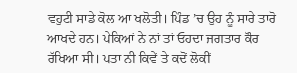ਵਹੁਟੀ ਸਾਡੇ ਕੋਲ ਆ ਖਲੋਤੀ। ਪਿੰਡ ’ਚ ਉਹ ਨੂੰ ਸਾਰੇ ਤਾਰੋ ਆਖਦੇ ਹਨ। ਪੇਕਿਆਂ ਨੇ ਨਾਂ ਤਾਂ ਓਹਦਾ ਜਗਤਾਰ ਕੌਰ ਰੱਖਿਆ ਸੀ। ਪਤਾ ਨੀ ਕਿਵੇਂ ਤੇ ਕਦੋਂ ਲੋਕੀਂ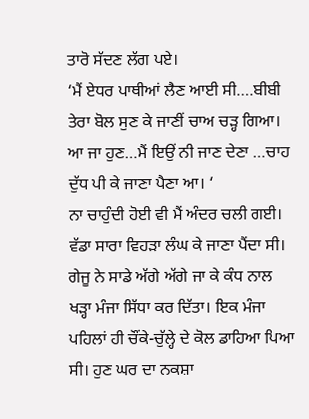ਤਾਰੋ ਸੱਦਣ ਲੱਗ ਪਏ।
‘ਮੈਂ ਏਧਰ ਪਾਥੀਆਂ ਲੈਣ ਆਈ ਸੀ….ਬੀਬੀ ਤੇਰਾ ਬੋਲ ਸੁਣ ਕੇ ਜਾਣੀਂ ਚਾਅ ਚੜ੍ਹ ਗਿਆ। ਆ ਜਾ ਹੁਣ…ਮੈਂ ਇਉਂ ਨੀ ਜਾਣ ਦੇਣਾ …ਚਾਹ ਦੁੱਧ ਪੀ ਕੇ ਜਾਣਾ ਪੈਣਾ ਆ। ‘
ਨਾ ਚਾਹੁੰਦੀ ਹੋਈ ਵੀ ਮੈਂ ਅੰਦਰ ਚਲੀ ਗਈ। ਵੱਡਾ ਸਾਰਾ ਵਿਹੜਾ ਲੰਘ ਕੇ ਜਾਣਾ ਪੈਂਦਾ ਸੀ। ਗੇਜੂ ਨੇ ਸਾਡੇ ਅੱਗੇ ਅੱਗੇ ਜਾ ਕੇ ਕੰਧ ਨਾਲ ਖੜ੍ਹਾ ਮੰਜਾ ਸਿੱਧਾ ਕਰ ਦਿੱਤਾ। ਇਕ ਮੰਜਾ ਪਹਿਲਾਂ ਹੀ ਚੌਂਕੇ-ਚੁੱਲ੍ਹੇ ਦੇ ਕੋਲ ਡਾਹਿਆ ਪਿਆ ਸੀ। ਹੁਣ ਘਰ ਦਾ ਨਕਸ਼ਾ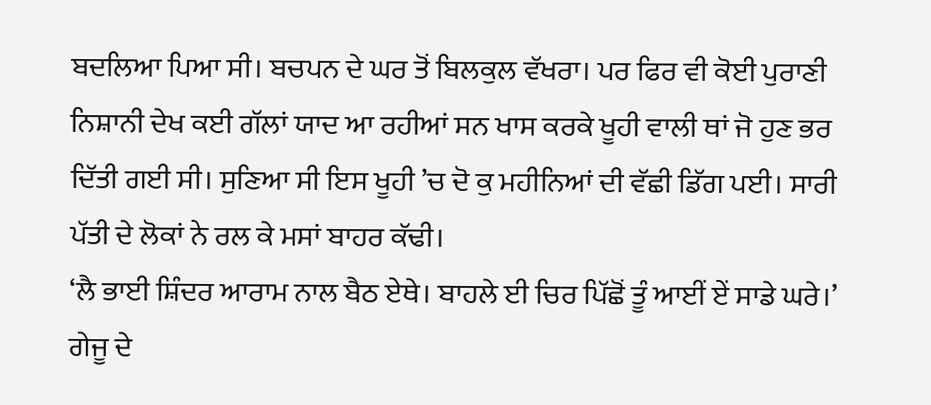ਬਦਲਿਆ ਪਿਆ ਸੀ। ਬਚਪਨ ਦੇ ਘਰ ਤੋਂ ਬਿਲਕੁਲ ਵੱਖਰਾ। ਪਰ ਫਿਰ ਵੀ ਕੋਈ ਪੁਰਾਣੀ ਨਿਸ਼ਾਨੀ ਦੇਖ ਕਈ ਗੱਲਾਂ ਯਾਦ ਆ ਰਹੀਆਂ ਸਨ ਖਾਸ ਕਰਕੇ ਖੂਹੀ ਵਾਲੀ ਥਾਂ ਜੋ ਹੁਣ ਭਰ ਦਿੱਤੀ ਗਈ ਸੀ। ਸੁਣਿਆ ਸੀ ਇਸ ਖੂਹੀ ’ਚ ਦੋ ਕੁ ਮਹੀਨਿਆਂ ਦੀ ਵੱਛੀ ਡਿੱਗ ਪਈ। ਸਾਰੀ ਪੱਤੀ ਦੇ ਲੋਕਾਂ ਨੇ ਰਲ ਕੇ ਮਸਾਂ ਬਾਹਰ ਕੱਢੀ।
‘ਲੈ ਭਾਈ ਸ਼ਿੰਦਰ ਆਰਾਮ ਨਾਲ ਬੈਠ ਏਥੇ। ਬਾਹਲੇ ਈ ਚਿਰ ਪਿੱਛੋਂ ਤੂੰ ਆਈਂ ਏਂ ਸਾਡੇ ਘਰੇ।’ ਗੇਜੂ ਦੇ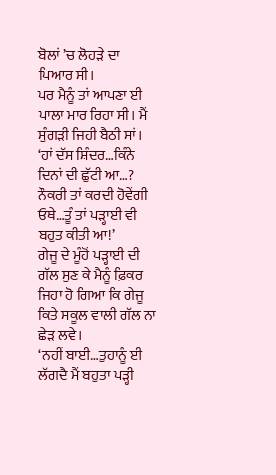ਬੋਲਾਂ ’ਚ ਲੋਹੜੇ ਦਾ ਪਿਆਰ ਸੀ।
ਪਰ ਮੈਨੂੰ ਤਾਂ ਆਪਣਾ ਈ ਪਾਲਾ ਮਾਰ ਰਿਹਾ ਸੀ। ਮੈਂ ਸੁੰਗੜੀ ਜਿਹੀ ਬੈਠੀ ਸਾਂ।
‘ਹਾਂ ਦੱਸ ਸ਼ਿੰਦਰ…ਕਿੰਨੇ ਦਿਨਾਂ ਦੀ ਛੁੱਟੀ ਆ…? ਨੌਕਰੀ ਤਾਂ ਕਰਦੀ ਹੋਵੇਂਗੀ ਓਥੇ…ਤੂੰ ਤਾਂ ਪੜ੍ਹਾਈ ਵੀ ਬਹੁਤ ਕੀਤੀ ਆ!’
ਗੇਜੂ ਦੇ ਮੂੰਹੋਂ ਪੜ੍ਹਾਈ ਦੀ ਗੱਲ ਸੁਣ ਕੇ ਮੈਨੂੰ ਫ਼ਿਕਰ ਜਿਹਾ ਹੋ ਗਿਆ ਕਿ ਗੇਜੂ ਕਿਤੇ ਸਕੂਲ ਵਾਲੀ ਗੱਲ ਨਾ ਛੇੜ ਲਵੇ।
‘ਨਹੀਂ ਬਾਈ…ਤੁਹਾਨੂੰ ਈ ਲੱਗਦੈ ਮੈਂ ਬਹੁਤਾ ਪੜ੍ਹੀ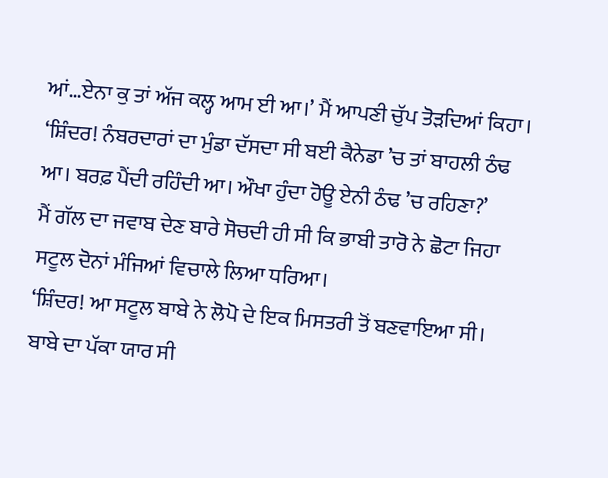ਆਂ…ਏਨਾ ਕੁ ਤਾਂ ਅੱਜ ਕਲ੍ਹ ਆਮ ਈ ਆ।’ ਮੈਂ ਆਪਣੀ ਚੁੱਪ ਤੋੜਦਿਆਂ ਕਿਹਾ।
‘ਸ਼ਿੰਦਰ! ਨੰਬਰਦਾਰਾਂ ਦਾ ਮੁੰਡਾ ਦੱਸਦਾ ਸੀ ਬਈ ਕੈਨੇਡਾ ’ਚ ਤਾਂ ਬਾਹਲੀ ਠੰਢ ਆ। ਬਰਫ਼ ਪੈਂਦੀ ਰਹਿੰਦੀ ਆ। ਔਖਾ ਹੁੰਦਾ ਹੋਊ ਏਨੀ ਠੰਢ ’ਚ ਰਹਿਣਾ?’
ਮੈਂ ਗੱਲ ਦਾ ਜਵਾਬ ਦੇਣ ਬਾਰੇ ਸੋਚਦੀ ਹੀ ਸੀ ਕਿ ਭਾਬੀ ਤਾਰੋ ਨੇ ਛੋਟਾ ਜਿਹਾ ਸਟੂਲ ਦੋਨਾਂ ਮੰਜਿਆਂ ਵਿਚਾਲੇ ਲਿਆ ਧਰਿਆ।
‘ਸ਼ਿੰਦਰ! ਆ ਸਟੂਲ ਬਾਬੇ ਨੇ ਲੋਪੋ ਦੇ ਇਕ ਮਿਸਤਰੀ ਤੋਂ ਬਣਵਾਇਆ ਸੀ। ਬਾਬੇ ਦਾ ਪੱਕਾ ਯਾਰ ਸੀ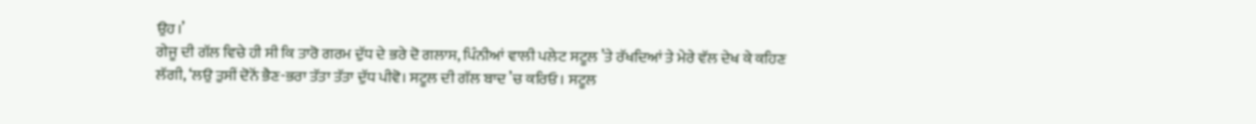ਉਹ।’
ਗੇਜੂ ਦੀ ਗੱਲ ਵਿਚੇ ਹੀ ਸੀ ਕਿ ਤਾਰੋ ਗਰਮ ਦੁੱਧ ਦੇ ਭਰੇ ਦੋ ਗਲਾਸ, ਪਿੰਨੀਆਂ ਵਾਲੀ ਪਲੇਟ ਸਟੂਲ ’ਤੇ ਰੱਖਦਿਆਂ ਤੇ ਮੇਰੇ ਵੱਲ ਦੇਖ ਕੇ ਕਹਿਣ ਲੱਗੀ, ‘ਲਉ ਤੁਸੀਂ ਦੋਨੋਂ ਭੈਣ-ਭਰਾ ਤੱਤਾ ਤੱਤਾ ਦੁੱਧ ਪੀਵੋ। ਸਟੂਲ ਦੀ ਗੱਲ ਬਾਦ ’ਚ ਕਰਿਓ। ਸਟੂਲ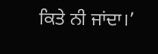ਕਿਤੇ ਨੀ ਜਾਂਦਾ।’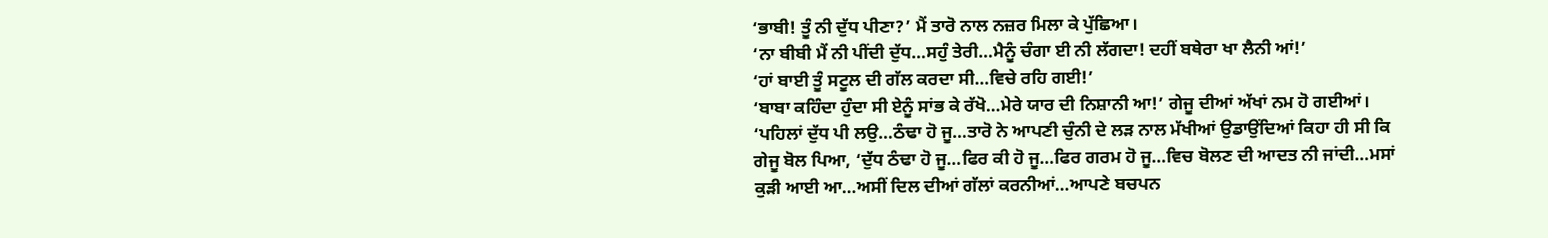‘ਭਾਬੀ! ਤੂੰ ਨੀ ਦੁੱਧ ਪੀਣਾ?’ ਮੈਂ ਤਾਰੋ ਨਾਲ ਨਜ਼ਰ ਮਿਲਾ ਕੇ ਪੁੱਛਿਆ।
‘ਨਾ ਬੀਬੀ ਮੈਂ ਨੀ ਪੀਂਦੀ ਦੁੱਧ…ਸਹੁੰ ਤੇਰੀ…ਮੈਨੂੰ ਚੰਗਾ ਈ ਨੀ ਲੱਗਦਾ! ਦਹੀਂ ਬਥੇਰਾ ਖਾ ਲੈਨੀ ਆਂ!’
‘ਹਾਂ ਬਾਈ ਤੂੰ ਸਟੂਲ ਦੀ ਗੱਲ ਕਰਦਾ ਸੀ…ਵਿਚੇ ਰਹਿ ਗਈ!’
‘ਬਾਬਾ ਕਹਿੰਦਾ ਹੁੰਦਾ ਸੀ ਏਨੂੰ ਸਾਂਭ ਕੇ ਰੱਖੋ…ਮੇਰੇ ਯਾਰ ਦੀ ਨਿਸ਼ਾਨੀ ਆ!’ ਗੇਜੂ ਦੀਆਂ ਅੱਖਾਂ ਨਮ ਹੋ ਗਈਆਂ।
‘ਪਹਿਲਾਂ ਦੁੱਧ ਪੀ ਲਉ…ਠੰਢਾ ਹੋ ਜੂ…ਤਾਰੋ ਨੇ ਆਪਣੀ ਚੁੰਨੀ ਦੇ ਲੜ ਨਾਲ ਮੱਖੀਆਂ ਉਡਾਉਂਦਿਆਂ ਕਿਹਾ ਹੀ ਸੀ ਕਿ ਗੇਜੂ ਬੋਲ ਪਿਆ, ‘ਦੁੱਧ ਠੰਢਾ ਹੋ ਜੂ…ਫਿਰ ਕੀ ਹੋ ਜੂ…ਫਿਰ ਗਰਮ ਹੋ ਜੂ…ਵਿਚ ਬੋਲਣ ਦੀ ਆਦਤ ਨੀ ਜਾਂਦੀ…ਮਸਾਂ ਕੁੜੀ ਆਈ ਆ…ਅਸੀਂ ਦਿਲ ਦੀਆਂ ਗੱਲਾਂ ਕਰਨੀਆਂ…ਆਪਣੇ ਬਚਪਨ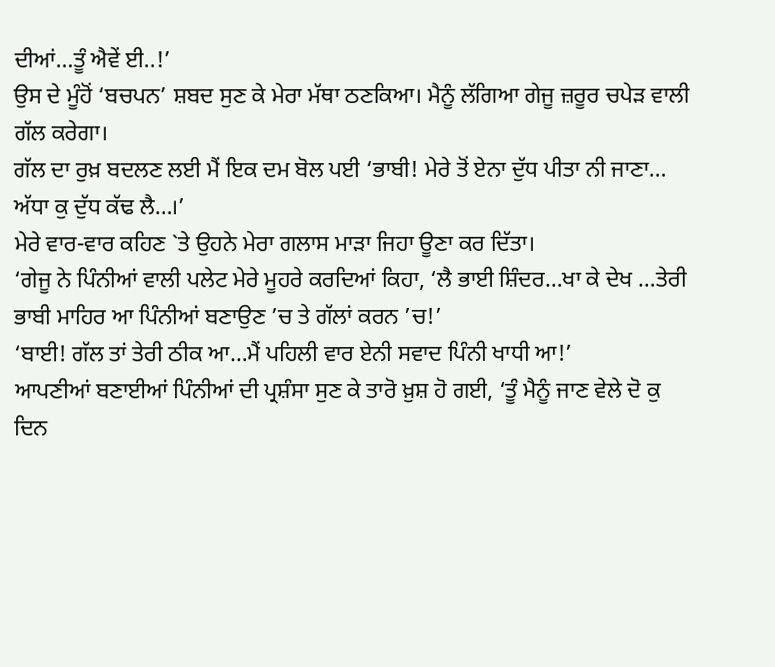ਦੀਆਂ…ਤੂੰ ਐਵੇਂ ਈ..!’
ਉਸ ਦੇ ਮੂੰਹੋਂ ‘ਬਚਪਨ’ ਸ਼ਬਦ ਸੁਣ ਕੇ ਮੇਰਾ ਮੱਥਾ ਠਣਕਿਆ। ਮੈਨੂੰ ਲੱਗਿਆ ਗੇਜੂ ਜ਼ਰੂਰ ਚਪੇੜ ਵਾਲੀ ਗੱਲ ਕਰੇਗਾ।
ਗੱਲ ਦਾ ਰੁਖ਼ ਬਦਲਣ ਲਈ ਮੈਂ ਇਕ ਦਮ ਬੋਲ ਪਈ ‘ਭਾਬੀ! ਮੇਰੇ ਤੋਂ ਏਨਾ ਦੁੱਧ ਪੀਤਾ ਨੀ ਜਾਣਾ… ਅੱਧਾ ਕੁ ਦੁੱਧ ਕੱਢ ਲੈ…।’
ਮੇਰੇ ਵਾਰ-ਵਾਰ ਕਹਿਣ `ਤੇ ਉਹਨੇ ਮੇਰਾ ਗਲਾਸ ਮਾੜਾ ਜਿਹਾ ਊਣਾ ਕਰ ਦਿੱਤਾ।
‘ਗੇਜੂ ਨੇ ਪਿੰਨੀਆਂ ਵਾਲੀ ਪਲੇਟ ਮੇਰੇ ਮੂਹਰੇ ਕਰਦਿਆਂ ਕਿਹਾ, ‘ਲੈ ਭਾਈ ਸ਼ਿੰਦਰ…ਖਾ ਕੇ ਦੇਖ …ਤੇਰੀ ਭਾਬੀ ਮਾਹਿਰ ਆ ਪਿੰਨੀਆਂ ਬਣਾਉਣ ’ਚ ਤੇ ਗੱਲਾਂ ਕਰਨ ’ਚ!’
‘ਬਾਈ! ਗੱਲ ਤਾਂ ਤੇਰੀ ਠੀਕ ਆ…ਮੈਂ ਪਹਿਲੀ ਵਾਰ ਏਨੀ ਸਵਾਦ ਪਿੰਨੀ ਖਾਧੀ ਆ!’
ਆਪਣੀਆਂ ਬਣਾਈਆਂ ਪਿੰਨੀਆਂ ਦੀ ਪ੍ਰਸ਼ੰਸਾ ਸੁਣ ਕੇ ਤਾਰੋ ਖ਼ੁਸ਼ ਹੋ ਗਈ, ‘ਤੂੰ ਮੈਨੂੰ ਜਾਣ ਵੇਲੇ ਦੋ ਕੁ ਦਿਨ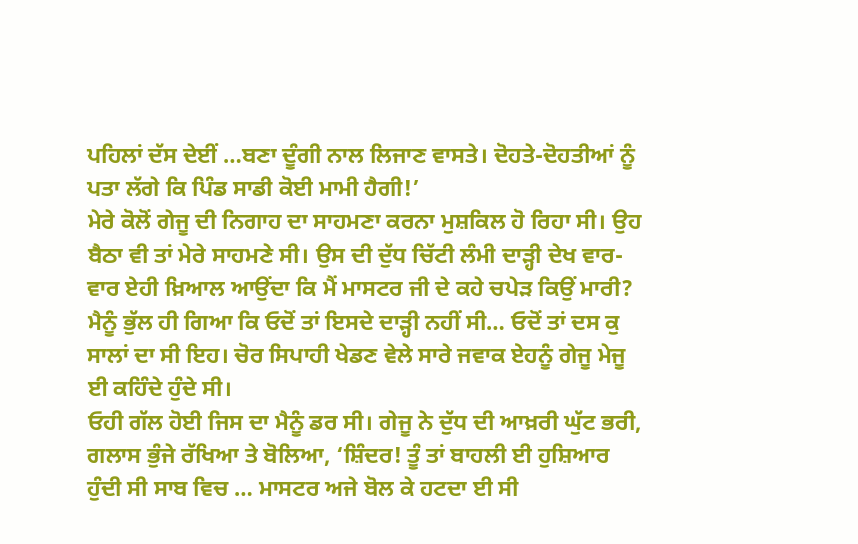ਪਹਿਲਾਂ ਦੱਸ ਦੇਈਂ …ਬਣਾ ਦੂੰਗੀ ਨਾਲ ਲਿਜਾਣ ਵਾਸਤੇ। ਦੋਹਤੇ-ਦੋਹਤੀਆਂ ਨੂੰ ਪਤਾ ਲੱਗੇ ਕਿ ਪਿੰਡ ਸਾਡੀ ਕੋਈ ਮਾਮੀ ਹੈਗੀ!’
ਮੇਰੇ ਕੋਲੋਂ ਗੇਜੂ ਦੀ ਨਿਗਾਹ ਦਾ ਸਾਹਮਣਾ ਕਰਨਾ ਮੁਸ਼ਕਿਲ ਹੋ ਰਿਹਾ ਸੀ। ਉਹ ਬੈਠਾ ਵੀ ਤਾਂ ਮੇਰੇ ਸਾਹਮਣੇ ਸੀ। ਉਸ ਦੀ ਦੁੱਧ ਚਿੱਟੀ ਲੰਮੀ ਦਾੜ੍ਹੀ ਦੇਖ ਵਾਰ-ਵਾਰ ਏਹੀ ਖ਼ਿਆਲ ਆਉਂਦਾ ਕਿ ਮੈਂ ਮਾਸਟਰ ਜੀ ਦੇ ਕਹੇ ਚਪੇੜ ਕਿਉਂ ਮਾਰੀ?
ਮੈਨੂੰ ਭੁੱਲ ਹੀ ਗਿਆ ਕਿ ਓਦੋਂ ਤਾਂ ਇਸਦੇ ਦਾੜ੍ਹੀ ਨਹੀਂ ਸੀ… ਓਦੋਂ ਤਾਂ ਦਸ ਕੁ ਸਾਲਾਂ ਦਾ ਸੀ ਇਹ। ਚੋਰ ਸਿਪਾਹੀ ਖੇਡਣ ਵੇਲੇ ਸਾਰੇ ਜਵਾਕ ਏਹਨੂੰ ਗੇਜੂ ਮੇਜੂ ਈ ਕਹਿੰਦੇ ਹੁੰਦੇ ਸੀ।
ਓਹੀ ਗੱਲ ਹੋਈ ਜਿਸ ਦਾ ਮੈਨੂੰ ਡਰ ਸੀ। ਗੇਜੂ ਨੇ ਦੁੱਧ ਦੀ ਆਖ਼ਰੀ ਘੁੱਟ ਭਰੀ, ਗਲਾਸ ਭੁੰਜੇ ਰੱਖਿਆ ਤੇ ਬੋਲਿਆ, ‘ਸ਼ਿੰਦਰ! ਤੂੰ ਤਾਂ ਬਾਹਲੀ ਈ ਹੁਸ਼ਿਆਰ ਹੁੰਦੀ ਸੀ ਸਾਬ ਵਿਚ … ਮਾਸਟਰ ਅਜੇ ਬੋਲ ਕੇ ਹਟਦਾ ਈ ਸੀ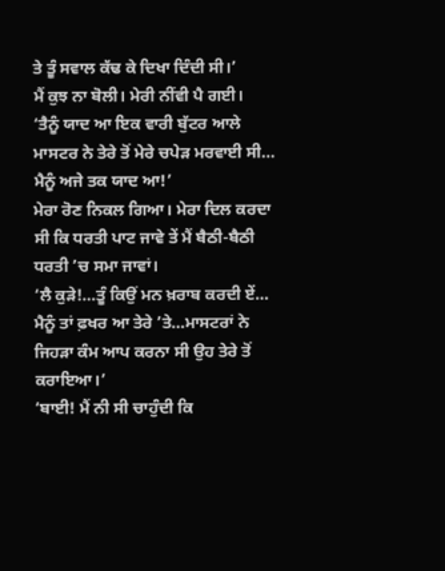ਤੇ ਤੂੰ ਸਵਾਲ ਕੱਢ ਕੇ ਦਿਖਾ ਦਿੰਦੀ ਸੀ।’
ਮੈਂ ਕੁਝ ਨਾ ਬੋਲੀ। ਮੇਰੀ ਨੀਂਵੀ ਪੈ ਗਈ।
‘ਤੈਨੂੰ ਯਾਦ ਆ ਇਕ ਵਾਰੀ ਬੁੱਟਰ ਆਲੇ ਮਾਸਟਰ ਨੇ ਤੇਰੇ ਤੋਂ ਮੇਰੇ ਚਪੇੜ ਮਰਵਾਈ ਸੀ… ਮੈਨੂੰ ਅਜੇ ਤਕ ਯਾਦ ਆ!’
ਮੇਰਾ ਰੋਣ ਨਿਕਲ ਗਿਆ। ਮੇਰਾ ਦਿਲ ਕਰਦਾ ਸੀ ਕਿ ਧਰਤੀ ਪਾਟ ਜਾਵੇ ਤੇਂ ਮੈਂ ਬੈਠੀ-ਬੈਠੀ ਧਰਤੀ ’ਚ ਸਮਾ ਜਾਵਾਂ।
‘ਲੈ ਕੁੜੇ!…ਤੂੰ ਕਿਉਂ ਮਨ ਖ਼ਰਾਬ ਕਰਦੀ ਏਂ… ਮੈਨੂੰ ਤਾਂ ਫ਼ਖਰ ਆ ਤੇਰੇ ’ਤੇ…ਮਾਸਟਰਾਂ ਨੇ ਜਿਹੜਾ ਕੰਮ ਆਪ ਕਰਨਾ ਸੀ ਉਹ ਤੇਰੇ ਤੋਂ ਕਰਾਇਆ।’
‘ਬਾਈ! ਮੈਂ ਨੀ ਸੀ ਚਾਹੁੰਦੀ ਕਿ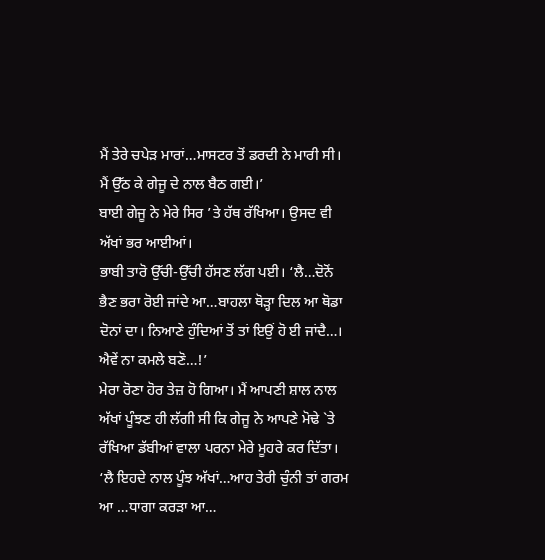ਮੈਂ ਤੇਰੇ ਚਪੇੜ ਮਾਰਾਂ…ਮਾਸਟਰ ਤੋਂ ਡਰਦੀ ਨੇ ਮਾਰੀ ਸੀ। ਮੈਂ ਉੱਠ ਕੇ ਗੇਜੂ ਦੇ ਨਾਲ ਬੈਠ ਗਈ।’
ਬਾਈ ਗੇਜੂ ਨੇ ਮੇਰੇ ਸਿਰ ’ਤੇ ਹੱਥ ਰੱਖਿਆ। ਉਸਦ ਵੀ ਅੱਖਾਂ ਭਰ ਆਈਆਂ।
ਭਾਬੀ ਤਾਰੋ ਉੱਚੀ-ਉੱਚੀ ਹੱਸਣ ਲੱਗ ਪਈ। ‘ਲੈ…ਦੋਨੋਂ ਭੈਣ ਭਰਾ ਰੋਈ ਜਾਂਦੇ ਆ…ਬਾਹਲਾ ਥੋੜ੍ਹਾ ਦਿਲ ਆ ਥੋਡਾ ਦੋਨਾਂ ਦਾ। ਨਿਆਣੇ ਹੁੰਦਿਆਂ ਤੋਂ ਤਾਂ ਇਉਂ ਹੋ ਈ ਜਾਂਦੈ…। ਐਵੇਂ ਨਾ ਕਮਲੇ ਬਣੋ…!’
ਮੇਰਾ ਰੋਣਾ ਹੋਰ ਤੇਜ਼ ਹੋ ਗਿਆ। ਮੈਂ ਆਪਣੀ ਸ਼ਾਲ ਨਾਲ ਅੱਖਾਂ ਪੂੰਝਣ ਹੀ ਲੱਗੀ ਸੀ ਕਿ ਗੇਜੂ ਨੇ ਆਪਣੇ ਮੋਢੇ `ਤੇ ਰੱਖਿਆ ਡੱਬੀਆਂ ਵਾਲਾ ਪਰਨਾ ਮੇਰੇ ਮੂਹਰੇ ਕਰ ਦਿੱਤਾ।
‘ਲੈ ਇਹਦੇ ਨਾਲ ਪੂੰਝ ਅੱਖਾਂ…ਆਹ ਤੇਰੀ ਚੁੰਨੀ ਤਾਂ ਗਰਮ ਆ …ਧਾਗਾ ਕਰੜਾ ਆ…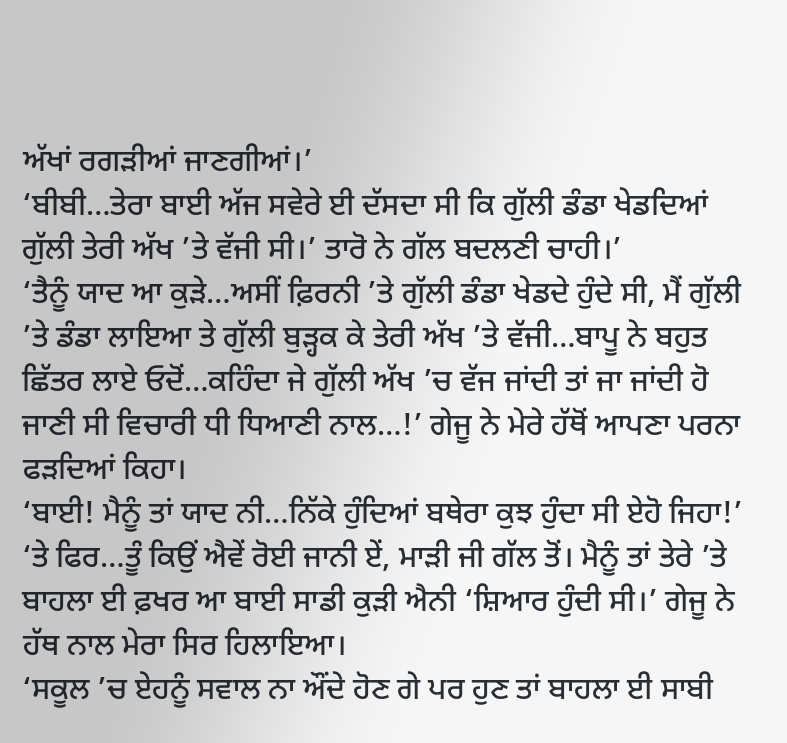ਅੱਖਾਂ ਰਗੜੀਆਂ ਜਾਣਗੀਆਂ।’
‘ਬੀਬੀ…ਤੇਰਾ ਬਾਈ ਅੱਜ ਸਵੇਰੇ ਈ ਦੱਸਦਾ ਸੀ ਕਿ ਗੁੱਲੀ ਡੰਡਾ ਖੇਡਦਿਆਂ ਗੁੱਲੀ ਤੇਰੀ ਅੱਖ ’ਤੇ ਵੱਜੀ ਸੀ।’ ਤਾਰੋ ਨੇ ਗੱਲ ਬਦਲਣੀ ਚਾਹੀ।’
‘ਤੈਨੂੰ ਯਾਦ ਆ ਕੁੜੇ…ਅਸੀਂ ਫ਼ਿਰਨੀ ’ਤੇ ਗੁੱਲੀ ਡੰਡਾ ਖੇਡਦੇ ਹੁੰਦੇ ਸੀ, ਮੈਂ ਗੁੱਲੀ ’ਤੇ ਡੰਡਾ ਲਾਇਆ ਤੇ ਗੁੱਲੀ ਬੁੜ੍ਹਕ ਕੇ ਤੇਰੀ ਅੱਖ ’ਤੇ ਵੱਜੀ…ਬਾਪੂ ਨੇ ਬਹੁਤ ਛਿੱਤਰ ਲਾਏ ਓਦੋਂ…ਕਹਿੰਦਾ ਜੇ ਗੁੱਲੀ ਅੱਖ ’ਚ ਵੱਜ ਜਾਂਦੀ ਤਾਂ ਜਾ ਜਾਂਦੀ ਹੋ ਜਾਣੀ ਸੀ ਵਿਚਾਰੀ ਧੀ ਧਿਆਣੀ ਨਾਲ…!’ ਗੇਜੂ ਨੇ ਮੇਰੇ ਹੱਥੋਂ ਆਪਣਾ ਪਰਨਾ ਫੜਦਿਆਂ ਕਿਹਾ।
‘ਬਾਈ! ਮੈਨੂੰ ਤਾਂ ਯਾਦ ਨੀ…ਨਿੱਕੇ ਹੁੰਦਿਆਂ ਬਥੇਰਾ ਕੁਝ ਹੁੰਦਾ ਸੀ ਏਹੋ ਜਿਹਾ!’
‘ਤੇ ਫਿਰ…ਤੂੰ ਕਿਉਂ ਐਵੇਂ ਰੋਈ ਜਾਨੀ ਏਂ, ਮਾੜੀ ਜੀ ਗੱਲ ਤੋਂ। ਮੈਨੂੰ ਤਾਂ ਤੇਰੇ ’ਤੇ ਬਾਹਲਾ ਈ ਫ਼ਖਰ ਆ ਬਾਈ ਸਾਡੀ ਕੁੜੀ ਐਨੀ ‘ਸ਼ਿਆਰ ਹੁੰਦੀ ਸੀ।’ ਗੇਜੂ ਨੇ ਹੱਥ ਨਾਲ ਮੇਰਾ ਸਿਰ ਹਿਲਾਇਆ।
‘ਸਕੂਲ ’ਚ ਏਹਨੂੰ ਸਵਾਲ ਨਾ ਔਂਦੇ ਹੋਣ ਗੇ ਪਰ ਹੁਣ ਤਾਂ ਬਾਹਲਾ ਈ ਸਾਬੀ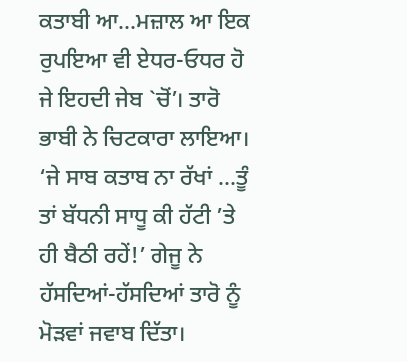ਕਤਾਬੀ ਆ…ਮਜ਼ਾਲ ਆ ਇਕ ਰੁਪਇਆ ਵੀ ਏਧਰ-ਓਧਰ ਹੋ ਜੇ ਇਹਦੀ ਜੇਬ `ਚੋਂ’। ਤਾਰੋ ਭਾਬੀ ਨੇ ਚਿਟਕਾਰਾ ਲਾਇਆ।
‘ਜੇ ਸਾਬ ਕਤਾਬ ਨਾ ਰੱਖਾਂ …ਤੂੰ ਤਾਂ ਬੱਧਨੀ ਸਾਧੂ ਕੀ ਹੱਟੀ ’ਤੇ ਹੀ ਬੈਠੀ ਰਹੇਂ!’ ਗੇਜੂ ਨੇ ਹੱਸਦਿਆਂ-ਹੱਸਦਿਆਂ ਤਾਰੋ ਨੂੰ ਮੋੜਵਾਂ ਜਵਾਬ ਦਿੱਤਾ।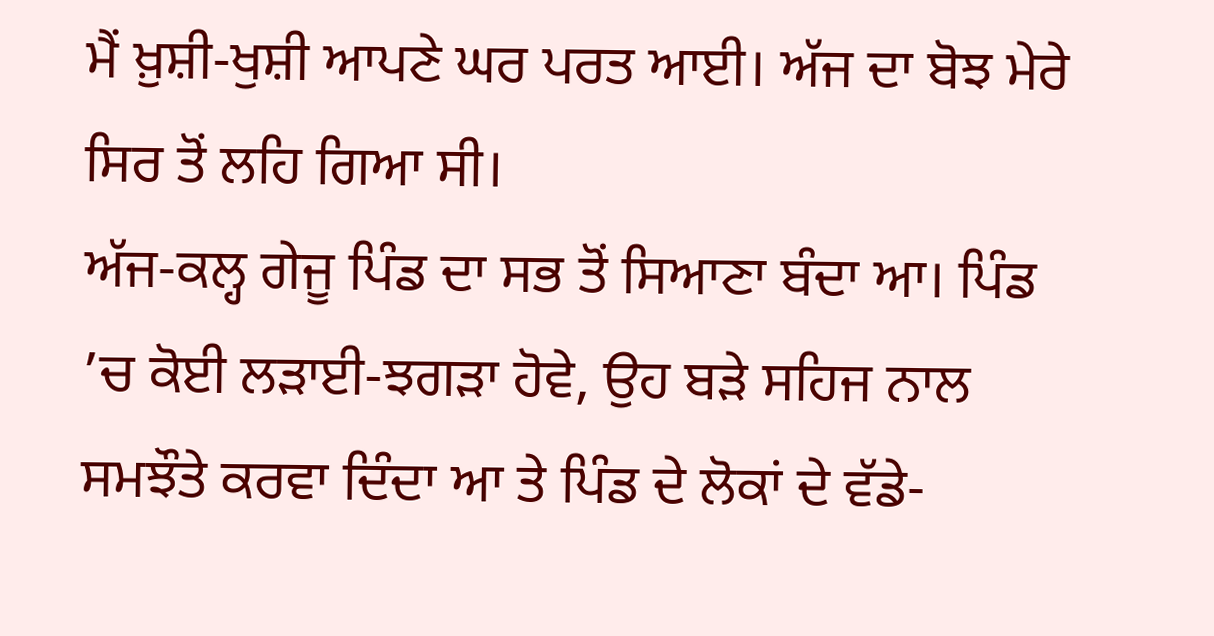ਮੈਂ ਖ਼ੁਸ਼ੀ-ਖੁਸ਼ੀ ਆਪਣੇ ਘਰ ਪਰਤ ਆਈ। ਅੱਜ ਦਾ ਬੋਝ ਮੇਰੇ ਸਿਰ ਤੋਂ ਲਹਿ ਗਿਆ ਸੀ।
ਅੱਜ-ਕਲ੍ਹ ਗੇਜੂ ਪਿੰਡ ਦਾ ਸਭ ਤੋਂ ਸਿਆਣਾ ਬੰਦਾ ਆ। ਪਿੰਡ ’ਚ ਕੋਈ ਲੜਾਈ-ਝਗੜਾ ਹੋਵੇ, ਉਹ ਬੜੇ ਸਹਿਜ ਨਾਲ ਸਮਝੌਤੇ ਕਰਵਾ ਦਿੰਦਾ ਆ ਤੇ ਪਿੰਡ ਦੇ ਲੋਕਾਂ ਦੇ ਵੱਡੇ-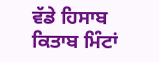ਵੱਡੇ ਹਿਸਾਬ ਕਿਤਾਬ ਮਿੰਟਾਂ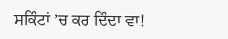ਸਕਿੰਟਾਂ ’ਚ ਕਰ ਦਿੰਦਾ ਵਾ!